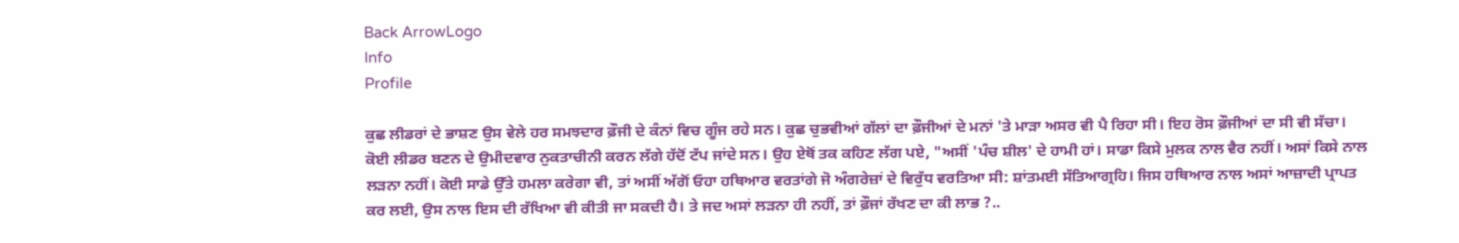Back ArrowLogo
Info
Profile

ਕੁਛ ਲੀਡਰਾਂ ਦੇ ਭਾਸ਼ਣ ਉਸ ਵੇਲੇ ਹਰ ਸਮਝਦਾਰ ਫ਼ੌਜੀ ਦੇ ਕੰਨਾਂ ਵਿਚ ਗੂੰਜ ਰਹੇ ਸਨ। ਕੁਛ ਚੁਭਵੀਆਂ ਗੱਲਾਂ ਦਾ ਫ਼ੌਜੀਆਂ ਦੇ ਮਨਾਂ 'ਤੇ ਮਾੜਾ ਅਸਰ ਵੀ ਪੈ ਰਿਹਾ ਸੀ। ਇਹ ਰੋਸ ਫ਼ੌਜੀਆਂ ਦਾ ਸੀ ਵੀ ਸੱਚਾ। ਕੋਈ ਲੀਡਰ ਬਣਨ ਦੇ ਉਮੀਦਵਾਰ ਨੁਕਤਾਚੀਨੀ ਕਰਨ ਲੱਗੇ ਹੱਦੋਂ ਟੱਪ ਜਾਂਦੇ ਸਨ। ਉਹ ਏਥੋਂ ਤਕ ਕਹਿਣ ਲੱਗ ਪਏ, "ਅਸੀਂ 'ਪੰਚ ਸ਼ੀਲ' ਦੇ ਹਾਮੀ ਹਾਂ। ਸਾਡਾ ਕਿਸੇ ਮੁਲਕ ਨਾਲ ਵੈਰ ਨਹੀਂ। ਅਸਾਂ ਕਿਸੇ ਨਾਲ ਲੜਨਾ ਨਹੀਂ। ਕੋਈ ਸਾਡੇ ਉੱਤੇ ਹਮਲਾ ਕਰੇਗਾ ਵੀ, ਤਾਂ ਅਸੀਂ ਅੱਗੋਂ ਓਹਾ ਹਥਿਆਰ ਵਰਤਾਂਗੇ ਜੋ ਅੰਗਰੇਜ਼ਾਂ ਦੇ ਵਿਰੁੱਧ ਵਰਤਿਆ ਸੀ: ਸ਼ਾਂਤਮਈ ਸੱਤਿਆਗ੍ਰਹਿ। ਜਿਸ ਹਥਿਆਰ ਨਾਲ ਅਸਾਂ ਆਜ਼ਾਦੀ ਪ੍ਰਾਪਤ ਕਰ ਲਈ, ਉਸ ਨਾਲ ਇਸ ਦੀ ਰੱਖਿਆ ਵੀ ਕੀਤੀ ਜਾ ਸਕਦੀ ਹੈ। ਤੇ ਜਦ ਅਸਾਂ ਲੜਨਾ ਹੀ ਨਹੀਂ, ਤਾਂ ਫ਼ੌਜਾਂ ਰੱਖਣ ਦਾ ਕੀ ਲਾਭ ?..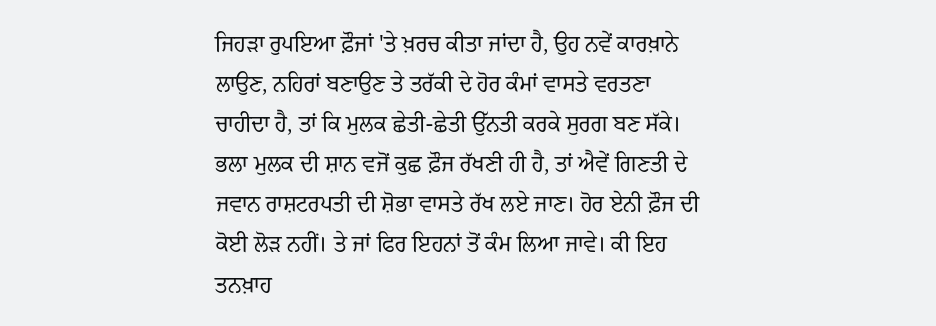ਜਿਹੜਾ ਰੁਪਇਆ ਫ਼ੌਜਾਂ 'ਤੇ ਖ਼ਰਚ ਕੀਤਾ ਜਾਂਦਾ ਹੈ, ਉਹ ਨਵੇਂ ਕਾਰਖ਼ਾਨੇ ਲਾਉਣ, ਨਹਿਰਾਂ ਬਣਾਉਣ ਤੇ ਤਰੱਕੀ ਦੇ ਹੋਰ ਕੰਮਾਂ ਵਾਸਤੇ ਵਰਤਣਾ ਚਾਹੀਦਾ ਹੈ, ਤਾਂ ਕਿ ਮੁਲਕ ਛੇਤੀ-ਛੇਤੀ ਉੱਨਤੀ ਕਰਕੇ ਸੁਰਗ ਬਣ ਸੱਕੇ। ਭਲਾ ਮੁਲਕ ਦੀ ਸ਼ਾਨ ਵਜੋਂ ਕੁਛ ਫ਼ੌਜ ਰੱਖਣੀ ਹੀ ਹੈ, ਤਾਂ ਐਵੇਂ ਗਿਣਤੀ ਦੇ ਜਵਾਨ ਰਾਸ਼ਟਰਪਤੀ ਦੀ ਸ਼ੋਭਾ ਵਾਸਤੇ ਰੱਖ ਲਏ ਜਾਣ। ਹੋਰ ਏਨੀ ਫ਼ੌਜ ਦੀ ਕੋਈ ਲੋੜ ਨਹੀਂ। ਤੇ ਜਾਂ ਫਿਰ ਇਹਨਾਂ ਤੋਂ ਕੰਮ ਲਿਆ ਜਾਵੇ। ਕੀ ਇਹ ਤਨਖ਼ਾਹ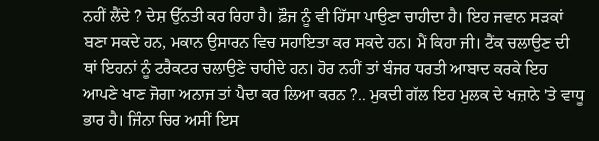ਨਹੀਂ ਲੈਂਦੇ ? ਦੇਸ਼ ਉੱਨਤੀ ਕਰ ਰਿਹਾ ਹੈ। ਫ਼ੌਜ ਨੂੰ ਵੀ ਹਿੱਸਾ ਪਾਉਣਾ ਚਾਹੀਦਾ ਹੈ। ਇਹ ਜਵਾਨ ਸੜਕਾਂ ਬਣਾ ਸਕਦੇ ਹਨ, ਮਕਾਨ ਉਸਾਰਨ ਵਿਚ ਸਹਾਇਤਾ ਕਰ ਸਕਦੇ ਹਨ। ਮੈਂ ਕਿਹਾ ਜੀ। ਟੈਂਕ ਚਲਾਉਣ ਦੀ ਥਾਂ ਇਹਨਾਂ ਨੂੰ ਟਰੈਕਟਰ ਚਲਾਉਣੇ ਚਾਹੀਦੇ ਹਨ। ਹੋਰ ਨਹੀਂ ਤਾਂ ਬੰਜਰ ਧਰਤੀ ਆਬਾਦ ਕਰਕੇ ਇਹ ਆਪਣੇ ਖਾਣ ਜੋਗਾ ਅਨਾਜ ਤਾਂ ਪੈਦਾ ਕਰ ਲਿਆ ਕਰਨ ?.. ਮੁਕਦੀ ਗੱਲ ਇਹ ਮੁਲਕ ਦੇ ਖਜ਼ਾਨੇ 'ਤੇ ਵਾਧੂ ਭਾਰ ਹੈ। ਜਿੰਨਾ ਚਿਰ ਅਸੀਂ ਇਸ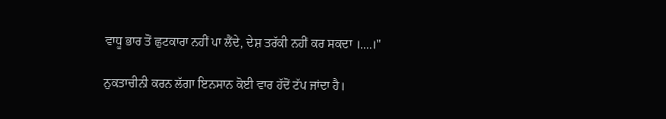ਵਾਧੂ ਭਾਰ ਤੋਂ ਛੁਟਕਾਰਾ ਨਹੀਂ ਪਾ ਲੈਂਦੇ, ਦੇਸ਼ ਤਰੱਕੀ ਨਹੀਂ ਕਰ ਸਕਦਾ ।....।"

ਨੁਕਤਾਚੀਨੀ ਕਰਨ ਲੱਗਾ ਇਨਸਾਨ ਕੋਈ ਵਾਰ ਹੱਦੋਂ ਟੱਪ ਜਾਂਦਾ ਹੈ।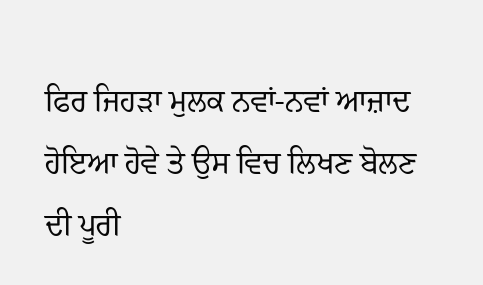ਫਿਰ ਜਿਹੜਾ ਮੁਲਕ ਨਵਾਂ-ਨਵਾਂ ਆਜ਼ਾਦ ਹੋਇਆ ਹੋਵੇ ਤੇ ਉਸ ਵਿਚ ਲਿਖਣ ਬੋਲਣ ਦੀ ਪੂਰੀ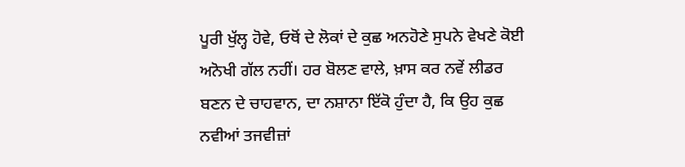ਪੂਰੀ ਖੁੱਲ੍ਹ ਹੋਵੇ, ਓਥੋਂ ਦੇ ਲੋਕਾਂ ਦੇ ਕੁਛ ਅਨਹੋਣੇ ਸੁਪਨੇ ਵੇਖਣੇ ਕੋਈ ਅਨੋਖੀ ਗੱਲ ਨਹੀਂ। ਹਰ ਬੋਲਣ ਵਾਲੇ, ਖ਼ਾਸ ਕਰ ਨਵੇਂ ਲੀਡਰ ਬਣਨ ਦੇ ਚਾਹਵਾਨ, ਦਾ ਨਸ਼ਾਨਾ ਇੱਕੋ ਹੁੰਦਾ ਹੈ, ਕਿ ਉਹ ਕੁਛ ਨਵੀਆਂ ਤਜਵੀਜ਼ਾਂ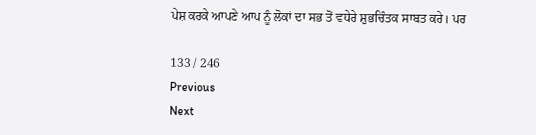ਪੇਸ਼ ਕਰਕੇ ਆਪਣੇ ਆਪ ਨੂੰ ਲੋਕਾਂ ਦਾ ਸਭ ਤੋਂ ਵਧੇਰੇ ਸ਼ੁਭਚਿੰਤਕ ਸਾਬਤ ਕਰੇ। ਪਰ

133 / 246
Previous
Next